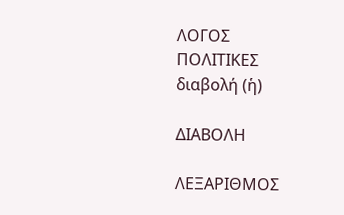ΛΟΓΟΣ
ΠΟΛΙΤΙΚΕΣ
διαβολή (ἡ)

ΔΙΑΒΟΛΗ

ΛΕΞΑΡΙΘΜΟΣ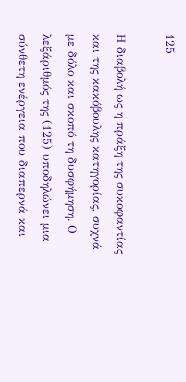125

Η διαβολή ως η πράξη της συκοφαντίας και της κακόβουλης κατηγορίας, συχνά με δόλο και σκοπό τη δυσφήμηση. Ο λεξάριθμός της (125) υποδηλώνει μια σύνθετη ενέργεια που διαπερνά και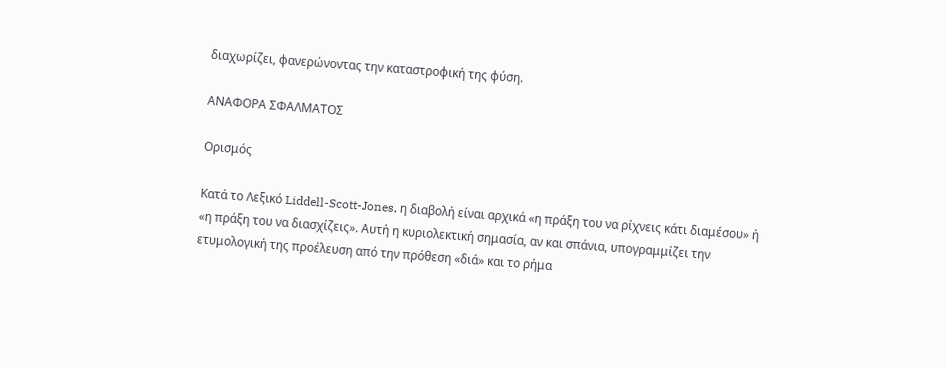διαχωρίζει, φανερώνοντας την καταστροφική της φύση.

ΑΝΑΦΟΡΑ ΣΦΑΛΜΑΤΟΣ

Ορισμός

Κατά το Λεξικό Liddell-Scott-Jones, η διαβολή είναι αρχικά «η πράξη του να ρίχνεις κάτι διαμέσου» ή «η πράξη του να διασχίζεις». Αυτή η κυριολεκτική σημασία, αν και σπάνια, υπογραμμίζει την ετυμολογική της προέλευση από την πρόθεση «διά» και το ρήμα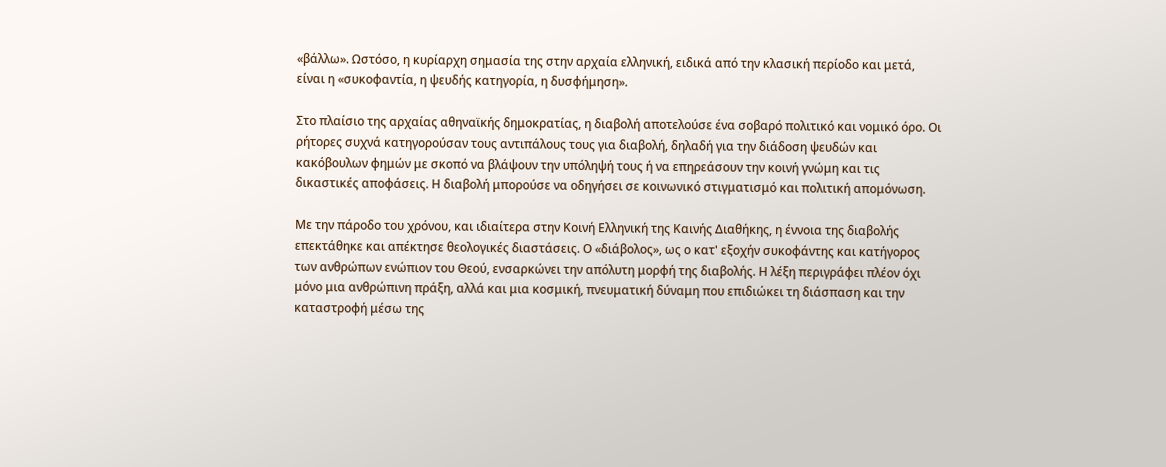«βάλλω». Ωστόσο, η κυρίαρχη σημασία της στην αρχαία ελληνική, ειδικά από την κλασική περίοδο και μετά, είναι η «συκοφαντία, η ψευδής κατηγορία, η δυσφήμηση».

Στο πλαίσιο της αρχαίας αθηναϊκής δημοκρατίας, η διαβολή αποτελούσε ένα σοβαρό πολιτικό και νομικό όρο. Οι ρήτορες συχνά κατηγορούσαν τους αντιπάλους τους για διαβολή, δηλαδή για την διάδοση ψευδών και κακόβουλων φημών με σκοπό να βλάψουν την υπόληψή τους ή να επηρεάσουν την κοινή γνώμη και τις δικαστικές αποφάσεις. Η διαβολή μπορούσε να οδηγήσει σε κοινωνικό στιγματισμό και πολιτική απομόνωση.

Με την πάροδο του χρόνου, και ιδιαίτερα στην Κοινή Ελληνική της Καινής Διαθήκης, η έννοια της διαβολής επεκτάθηκε και απέκτησε θεολογικές διαστάσεις. Ο «διάβολος», ως ο κατ' εξοχήν συκοφάντης και κατήγορος των ανθρώπων ενώπιον του Θεού, ενσαρκώνει την απόλυτη μορφή της διαβολής. Η λέξη περιγράφει πλέον όχι μόνο μια ανθρώπινη πράξη, αλλά και μια κοσμική, πνευματική δύναμη που επιδιώκει τη διάσπαση και την καταστροφή μέσω της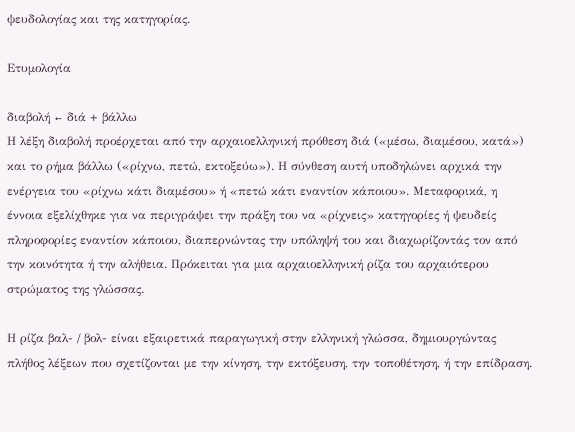ψευδολογίας και της κατηγορίας.

Ετυμολογία

διαβολή ← διά + βάλλω
Η λέξη διαβολή προέρχεται από την αρχαιοελληνική πρόθεση διά («μέσω, διαμέσου, κατά») και το ρήμα βάλλω («ρίχνω, πετώ, εκτοξεύω»). Η σύνθεση αυτή υποδηλώνει αρχικά την ενέργεια του «ρίχνω κάτι διαμέσου» ή «πετώ κάτι εναντίον κάποιου». Μεταφορικά, η έννοια εξελίχθηκε για να περιγράψει την πράξη του να «ρίχνεις» κατηγορίες ή ψευδείς πληροφορίες εναντίον κάποιου, διαπερνώντας την υπόληψή του και διαχωρίζοντάς τον από την κοινότητα ή την αλήθεια. Πρόκειται για μια αρχαιοελληνική ρίζα του αρχαιότερου στρώματος της γλώσσας.

Η ρίζα βαλ- / βολ- είναι εξαιρετικά παραγωγική στην ελληνική γλώσσα, δημιουργώντας πλήθος λέξεων που σχετίζονται με την κίνηση, την εκτόξευση, την τοποθέτηση, ή την επίδραση.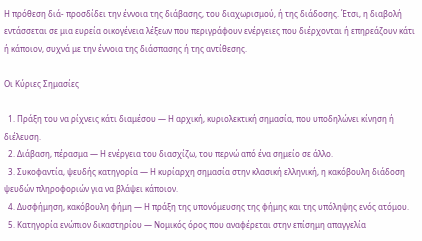Η πρόθεση διά- προσδίδει την έννοια της διάβασης, του διαχωρισμού, ή της διάδοσης. Έτσι, η διαβολή εντάσσεται σε μια ευρεία οικογένεια λέξεων που περιγράφουν ενέργειες που διέρχονται ή επηρεάζουν κάτι ή κάποιον, συχνά με την έννοια της διάσπασης ή της αντίθεσης.

Οι Κύριες Σημασίες

  1. Πράξη του να ρίχνεις κάτι διαμέσου — Η αρχική, κυριολεκτική σημασία, που υποδηλώνει κίνηση ή διέλευση.
  2. Διάβαση, πέρασμα — Η ενέργεια του διασχίζω, του περνώ από ένα σημείο σε άλλο.
  3. Συκοφαντία, ψευδής κατηγορία — Η κυρίαρχη σημασία στην κλασική ελληνική, η κακόβουλη διάδοση ψευδών πληροφοριών για να βλάψει κάποιον.
  4. Δυσφήμηση, κακόβουλη φήμη — Η πράξη της υπονόμευσης της φήμης και της υπόληψης ενός ατόμου.
  5. Κατηγορία ενώπιον δικαστηρίου — Νομικός όρος που αναφέρεται στην επίσημη απαγγελία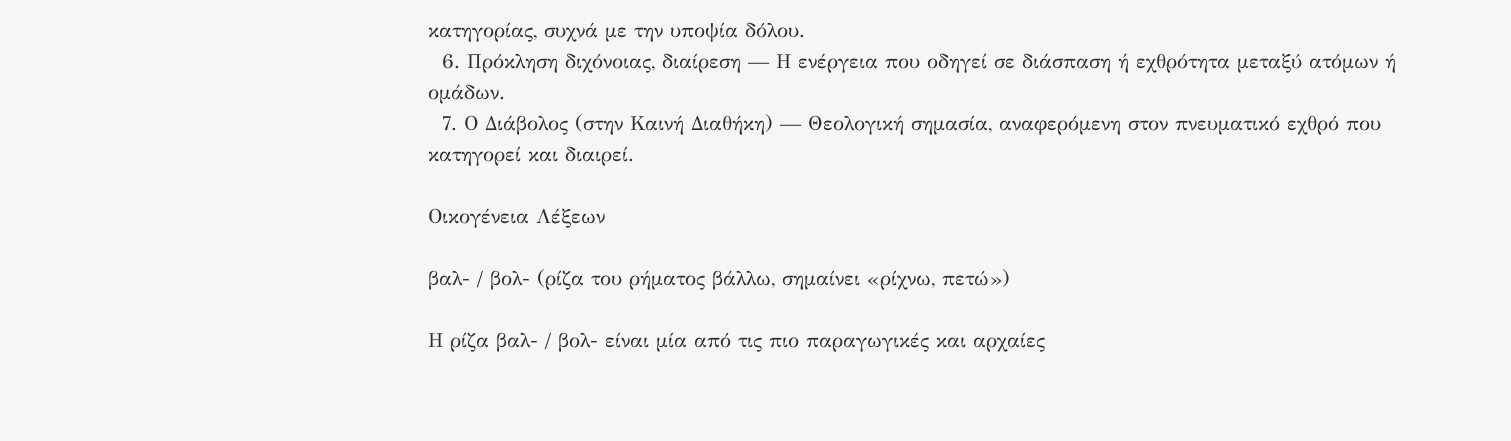κατηγορίας, συχνά με την υποψία δόλου.
  6. Πρόκληση διχόνοιας, διαίρεση — Η ενέργεια που οδηγεί σε διάσπαση ή εχθρότητα μεταξύ ατόμων ή ομάδων.
  7. Ο Διάβολος (στην Καινή Διαθήκη) — Θεολογική σημασία, αναφερόμενη στον πνευματικό εχθρό που κατηγορεί και διαιρεί.

Οικογένεια Λέξεων

βαλ- / βολ- (ρίζα του ρήματος βάλλω, σημαίνει «ρίχνω, πετώ»)

Η ρίζα βαλ- / βολ- είναι μία από τις πιο παραγωγικές και αρχαίες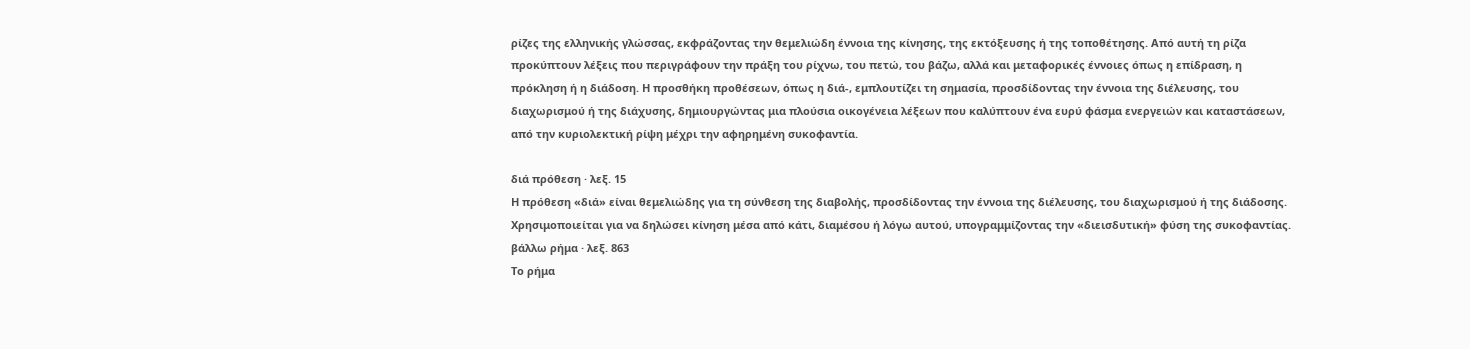ρίζες της ελληνικής γλώσσας, εκφράζοντας την θεμελιώδη έννοια της κίνησης, της εκτόξευσης ή της τοποθέτησης. Από αυτή τη ρίζα προκύπτουν λέξεις που περιγράφουν την πράξη του ρίχνω, του πετώ, του βάζω, αλλά και μεταφορικές έννοιες όπως η επίδραση, η πρόκληση ή η διάδοση. Η προσθήκη προθέσεων, όπως η διά-, εμπλουτίζει τη σημασία, προσδίδοντας την έννοια της διέλευσης, του διαχωρισμού ή της διάχυσης, δημιουργώντας μια πλούσια οικογένεια λέξεων που καλύπτουν ένα ευρύ φάσμα ενεργειών και καταστάσεων, από την κυριολεκτική ρίψη μέχρι την αφηρημένη συκοφαντία.

διά πρόθεση · λεξ. 15
Η πρόθεση «διά» είναι θεμελιώδης για τη σύνθεση της διαβολής, προσδίδοντας την έννοια της διέλευσης, του διαχωρισμού ή της διάδοσης. Χρησιμοποιείται για να δηλώσει κίνηση μέσα από κάτι, διαμέσου ή λόγω αυτού, υπογραμμίζοντας την «διεισδυτική» φύση της συκοφαντίας.
βάλλω ρήμα · λεξ. 863
Το ρήμα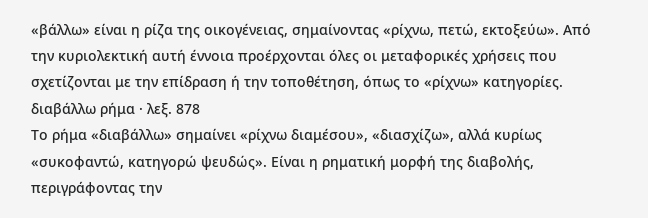«βάλλω» είναι η ρίζα της οικογένειας, σημαίνοντας «ρίχνω, πετώ, εκτοξεύω». Από την κυριολεκτική αυτή έννοια προέρχονται όλες οι μεταφορικές χρήσεις που σχετίζονται με την επίδραση ή την τοποθέτηση, όπως το «ρίχνω» κατηγορίες.
διαβάλλω ρήμα · λεξ. 878
Το ρήμα «διαβάλλω» σημαίνει «ρίχνω διαμέσου», «διασχίζω», αλλά κυρίως «συκοφαντώ, κατηγορώ ψευδώς». Είναι η ρηματική μορφή της διαβολής, περιγράφοντας την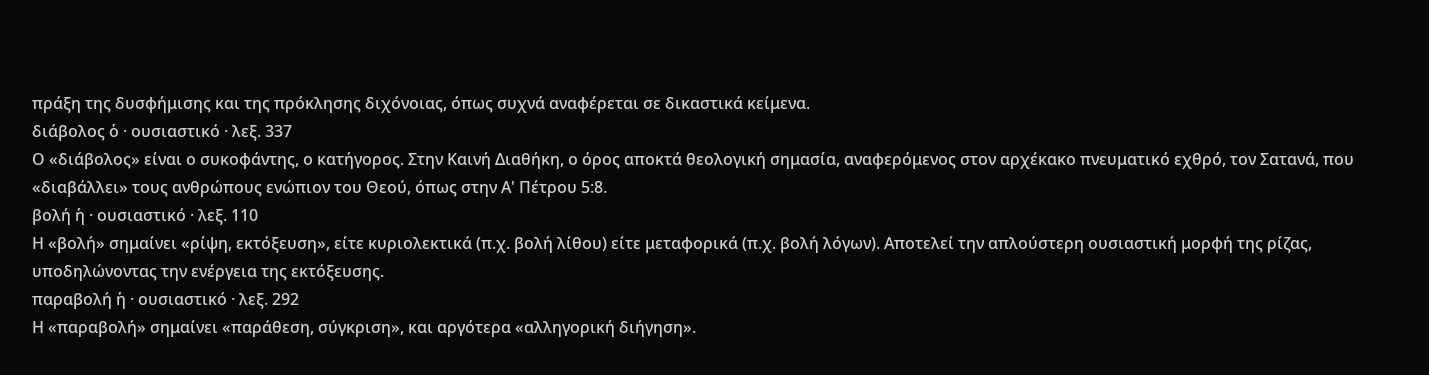πράξη της δυσφήμισης και της πρόκλησης διχόνοιας, όπως συχνά αναφέρεται σε δικαστικά κείμενα.
διάβολος ὁ · ουσιαστικό · λεξ. 337
Ο «διάβολος» είναι ο συκοφάντης, ο κατήγορος. Στην Καινή Διαθήκη, ο όρος αποκτά θεολογική σημασία, αναφερόμενος στον αρχέκακο πνευματικό εχθρό, τον Σατανά, που «διαβάλλει» τους ανθρώπους ενώπιον του Θεού, όπως στην Α' Πέτρου 5:8.
βολή ἡ · ουσιαστικό · λεξ. 110
Η «βολή» σημαίνει «ρίψη, εκτόξευση», είτε κυριολεκτικά (π.χ. βολή λίθου) είτε μεταφορικά (π.χ. βολή λόγων). Αποτελεί την απλούστερη ουσιαστική μορφή της ρίζας, υποδηλώνοντας την ενέργεια της εκτόξευσης.
παραβολή ἡ · ουσιαστικό · λεξ. 292
Η «παραβολή» σημαίνει «παράθεση, σύγκριση», και αργότερα «αλληγορική διήγηση».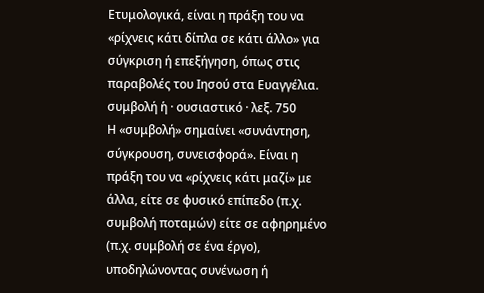Ετυμολογικά, είναι η πράξη του να «ρίχνεις κάτι δίπλα σε κάτι άλλο» για σύγκριση ή επεξήγηση, όπως στις παραβολές του Ιησού στα Ευαγγέλια.
συμβολή ἡ · ουσιαστικό · λεξ. 750
Η «συμβολή» σημαίνει «συνάντηση, σύγκρουση, συνεισφορά». Είναι η πράξη του να «ρίχνεις κάτι μαζί» με άλλα, είτε σε φυσικό επίπεδο (π.χ. συμβολή ποταμών) είτε σε αφηρημένο (π.χ. συμβολή σε ένα έργο), υποδηλώνοντας συνένωση ή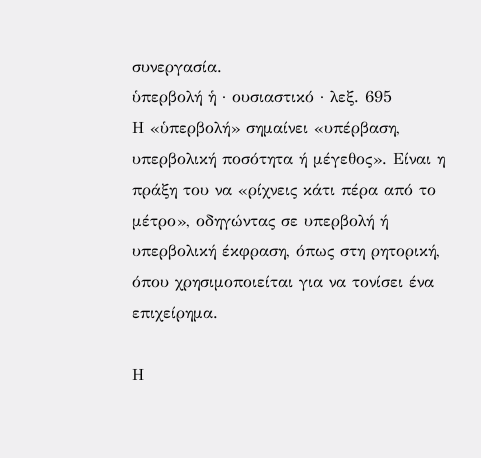συνεργασία.
ὑπερβολή ἡ · ουσιαστικό · λεξ. 695
Η «ὑπερβολή» σημαίνει «υπέρβαση, υπερβολική ποσότητα ή μέγεθος». Είναι η πράξη του να «ρίχνεις κάτι πέρα από το μέτρο», οδηγώντας σε υπερβολή ή υπερβολική έκφραση, όπως στη ρητορική, όπου χρησιμοποιείται για να τονίσει ένα επιχείρημα.

Η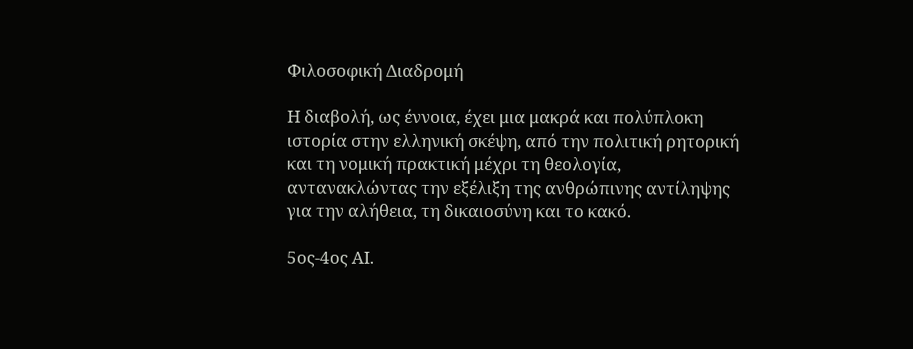Φιλοσοφική Διαδρομή

Η διαβολή, ως έννοια, έχει μια μακρά και πολύπλοκη ιστορία στην ελληνική σκέψη, από την πολιτική ρητορική και τη νομική πρακτική μέχρι τη θεολογία, αντανακλώντας την εξέλιξη της ανθρώπινης αντίληψης για την αλήθεια, τη δικαιοσύνη και το κακό.

5ος-4ος ΑΙ.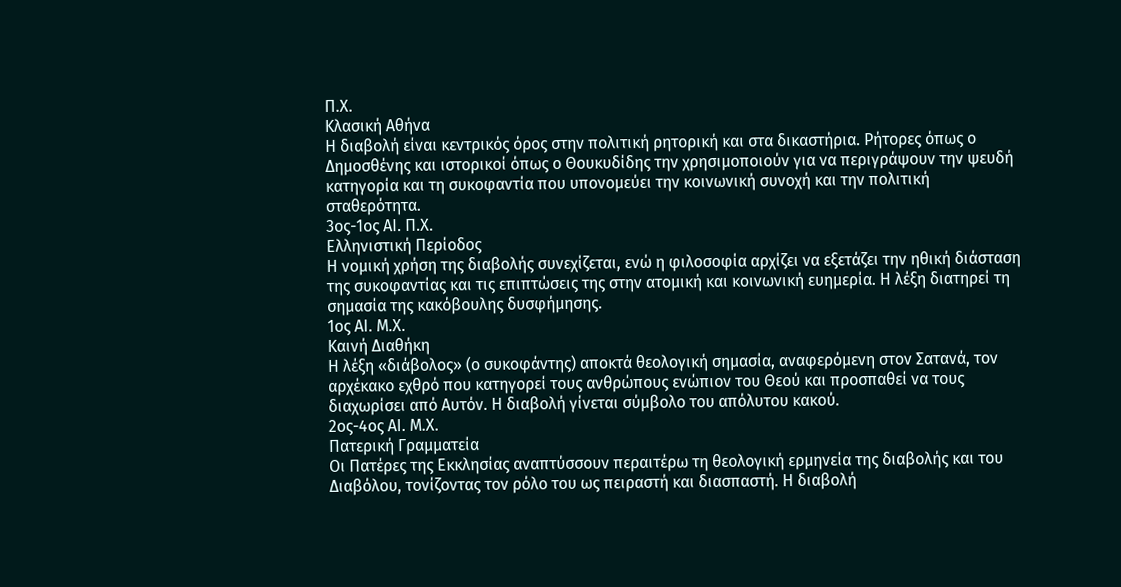Π.Χ.
Κλασική Αθήνα
Η διαβολή είναι κεντρικός όρος στην πολιτική ρητορική και στα δικαστήρια. Ρήτορες όπως ο Δημοσθένης και ιστορικοί όπως ο Θουκυδίδης την χρησιμοποιούν για να περιγράψουν την ψευδή κατηγορία και τη συκοφαντία που υπονομεύει την κοινωνική συνοχή και την πολιτική σταθερότητα.
3ος-1ος ΑΙ. Π.Χ.
Ελληνιστική Περίοδος
Η νομική χρήση της διαβολής συνεχίζεται, ενώ η φιλοσοφία αρχίζει να εξετάζει την ηθική διάσταση της συκοφαντίας και τις επιπτώσεις της στην ατομική και κοινωνική ευημερία. Η λέξη διατηρεί τη σημασία της κακόβουλης δυσφήμησης.
1ος ΑΙ. Μ.Χ.
Καινή Διαθήκη
Η λέξη «διάβολος» (ο συκοφάντης) αποκτά θεολογική σημασία, αναφερόμενη στον Σατανά, τον αρχέκακο εχθρό που κατηγορεί τους ανθρώπους ενώπιον του Θεού και προσπαθεί να τους διαχωρίσει από Αυτόν. Η διαβολή γίνεται σύμβολο του απόλυτου κακού.
2ος-4ος ΑΙ. Μ.Χ.
Πατερική Γραμματεία
Οι Πατέρες της Εκκλησίας αναπτύσσουν περαιτέρω τη θεολογική ερμηνεία της διαβολής και του Διαβόλου, τονίζοντας τον ρόλο του ως πειραστή και διασπαστή. Η διαβολή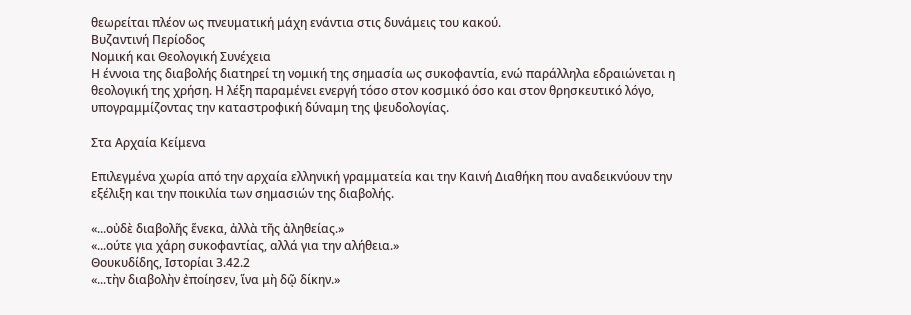θεωρείται πλέον ως πνευματική μάχη ενάντια στις δυνάμεις του κακού.
Βυζαντινή Περίοδος
Νομική και Θεολογική Συνέχεια
Η έννοια της διαβολής διατηρεί τη νομική της σημασία ως συκοφαντία, ενώ παράλληλα εδραιώνεται η θεολογική της χρήση. Η λέξη παραμένει ενεργή τόσο στον κοσμικό όσο και στον θρησκευτικό λόγο, υπογραμμίζοντας την καταστροφική δύναμη της ψευδολογίας.

Στα Αρχαία Κείμενα

Επιλεγμένα χωρία από την αρχαία ελληνική γραμματεία και την Καινή Διαθήκη που αναδεικνύουν την εξέλιξη και την ποικιλία των σημασιών της διαβολής.

«...οὐδὲ διαβολῆς ἕνεκα, ἀλλὰ τῆς ἀληθείας.»
«...ούτε για χάρη συκοφαντίας, αλλά για την αλήθεια.»
Θουκυδίδης, Ιστορίαι 3.42.2
«...τὴν διαβολὴν ἐποίησεν, ἵνα μὴ δῷ δίκην.»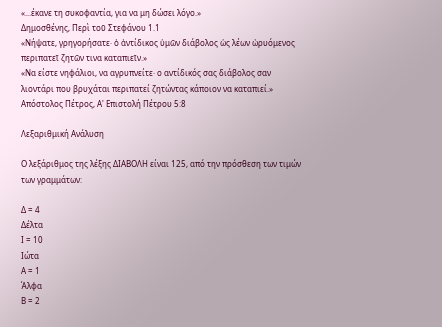«...έκανε τη συκοφαντία, για να μη δώσει λόγο.»
Δημοσθένης, Περὶ τοῦ Στεφάνου 1.1
«Νήψατε, γρηγορήσατε· ὁ ἀντίδικος ὑμῶν διάβολος ὡς λέων ὠρυόμενος περιπατεῖ ζητῶν τινα καταπιεῖν.»
«Να είστε νηφάλιοι, να αγρυπνείτε· ο αντίδικός σας διάβολος σαν λιοντάρι που βρυχάται περιπατεί ζητώντας κάποιον να καταπιεί.»
Απόστολος Πέτρος, Α' Επιστολή Πέτρου 5:8

Λεξαριθμική Ανάλυση

Ο λεξάριθμος της λέξης ΔΙΑΒΟΛΗ είναι 125, από την πρόσθεση των τιμών των γραμμάτων:

Δ = 4
Δέλτα
Ι = 10
Ιώτα
Α = 1
Άλφα
Β = 2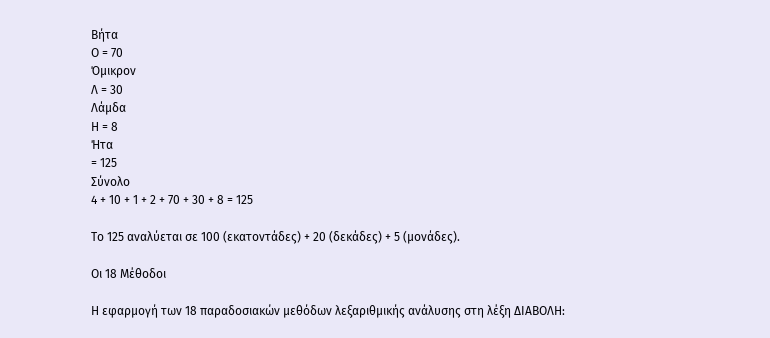Βήτα
Ο = 70
Όμικρον
Λ = 30
Λάμδα
Η = 8
Ήτα
= 125
Σύνολο
4 + 10 + 1 + 2 + 70 + 30 + 8 = 125

Το 125 αναλύεται σε 100 (εκατοντάδες) + 20 (δεκάδες) + 5 (μονάδες).

Οι 18 Μέθοδοι

Η εφαρμογή των 18 παραδοσιακών μεθόδων λεξαριθμικής ανάλυσης στη λέξη ΔΙΑΒΟΛΗ: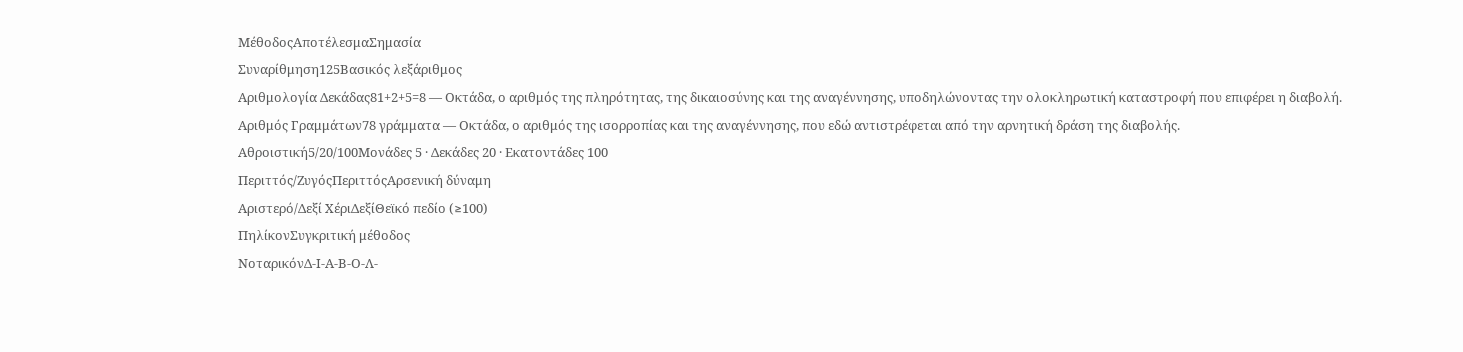ΜέθοδοςΑποτέλεσμαΣημασία
Συναρίθμηση125Βασικός λεξάριθμος
Αριθμολογία Δεκάδας81+2+5=8 — Οκτάδα, ο αριθμός της πληρότητας, της δικαιοσύνης και της αναγέννησης, υποδηλώνοντας την ολοκληρωτική καταστροφή που επιφέρει η διαβολή.
Αριθμός Γραμμάτων78 γράμματα — Οκτάδα, ο αριθμός της ισορροπίας και της αναγέννησης, που εδώ αντιστρέφεται από την αρνητική δράση της διαβολής.
Αθροιστική5/20/100Μονάδες 5 · Δεκάδες 20 · Εκατοντάδες 100
Περιττός/ΖυγόςΠεριττόςΑρσενική δύναμη
Αριστερό/Δεξί ΧέριΔεξίΘεϊκό πεδίο (≥100)
ΠηλίκονΣυγκριτική μέθοδος
ΝοταρικόνΔ-Ι-Α-Β-Ο-Λ-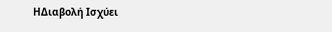ΗΔιαβολή Ισχύει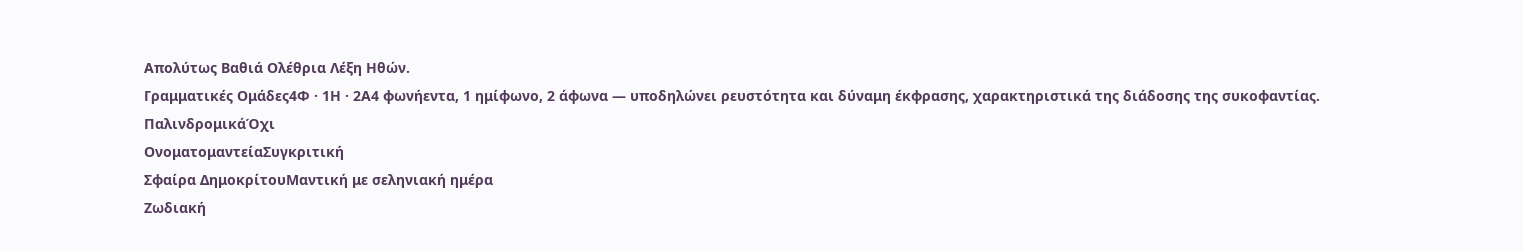Απολύτως Βαθιά Ολέθρια Λέξη Ηθών.
Γραμματικές Ομάδες4Φ · 1Η · 2Α4 φωνήεντα, 1 ημίφωνο, 2 άφωνα — υποδηλώνει ρευστότητα και δύναμη έκφρασης, χαρακτηριστικά της διάδοσης της συκοφαντίας.
ΠαλινδρομικάΌχι
ΟνοματομαντείαΣυγκριτική
Σφαίρα ΔημοκρίτουΜαντική με σεληνιακή ημέρα
Ζωδιακή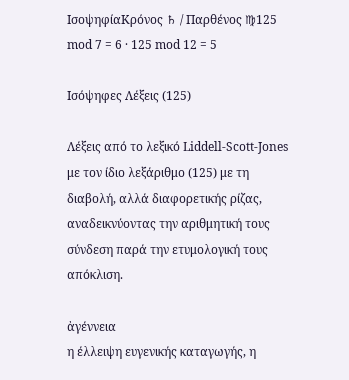ΙσοψηφίαΚρόνος ♄ / Παρθένος ♍125 mod 7 = 6 · 125 mod 12 = 5

Ισόψηφες Λέξεις (125)

Λέξεις από το λεξικό Liddell-Scott-Jones με τον ίδιο λεξάριθμο (125) με τη διαβολή, αλλά διαφορετικής ρίζας, αναδεικνύοντας την αριθμητική τους σύνδεση παρά την ετυμολογική τους απόκλιση.

ἀγέννεια
η έλλειψη ευγενικής καταγωγής, η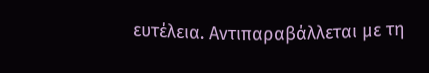ευτέλεια. Αντιπαραβάλλεται με τη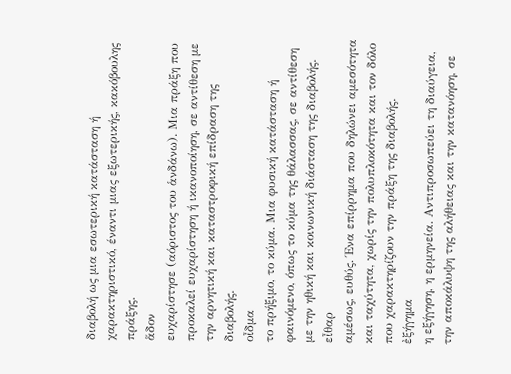διαβολή ως μια εσωτερική κατάσταση ή χαρακτηριστικό, έναντι μιας εξωτερικής, κακόβουλης πράξης.
ἅδον
ευχαρίστησε (αόριστος του ἁνδάνω). Μια πράξη που προκαλεί ευχαρίστηση ή ικανοποίηση, σε αντίθεση με την αρνητική και καταστροφική επίδραση της διαβολής.
οἶδμα
το πρήξιμο, το κύμα. Μια φυσική κατάσταση ή φαινόμενο, όπως το κύμα της θάλασσας, σε αντίθεση με την ηθική και κοινωνική διάσταση της διαβολής.
εἶθαρ
αμέσως, ευθύς. Ένα επίρρημα που δηλώνει αμεσότητα και ταχύτητα, χωρίς την πολυπλοκότητα και τον δόλο που χαρακτηρίζουν την πράξη της διαβολής.
ἐξήγημα
η εξήγηση, η ερμηνεία. Αντιπροσωπεύει τη διαύγεια, την αποκάλυψη της αλήθειας και την κατανόηση, σε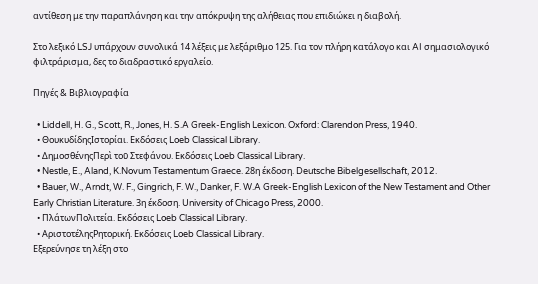αντίθεση με την παραπλάνηση και την απόκρυψη της αλήθειας που επιδιώκει η διαβολή.

Στο λεξικό LSJ υπάρχουν συνολικά 14 λέξεις με λεξάριθμο 125. Για τον πλήρη κατάλογο και AI σημασιολογικό φιλτράρισμα, δες το διαδραστικό εργαλείο.

Πηγές & Βιβλιογραφία

  • Liddell, H. G., Scott, R., Jones, H. S.A Greek-English Lexicon. Oxford: Clarendon Press, 1940.
  • ΘουκυδίδηςΙστορίαι. Εκδόσεις Loeb Classical Library.
  • ΔημοσθένηςΠερὶ τοῦ Στεφάνου. Εκδόσεις Loeb Classical Library.
  • Nestle, E., Aland, K.Novum Testamentum Graece. 28η έκδοση. Deutsche Bibelgesellschaft, 2012.
  • Bauer, W., Arndt, W. F., Gingrich, F. W., Danker, F. W.A Greek-English Lexicon of the New Testament and Other Early Christian Literature. 3η έκδοση. University of Chicago Press, 2000.
  • ΠλάτωνΠολιτεία. Εκδόσεις Loeb Classical Library.
  • ΑριστοτέληςΡητορική. Εκδόσεις Loeb Classical Library.
Εξερεύνησε τη λέξη στο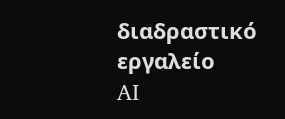διαδραστικό εργαλείο
AI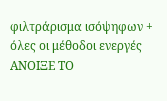φιλτράρισμα ισόψηφων + όλες οι μέθοδοι ενεργές
ΑΝΟΙΞΕ ΤΟ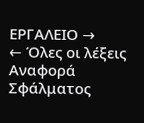ΕΡΓΑΛΕΙΟ →
← Όλες οι λέξεις
Αναφορά Σφάλματος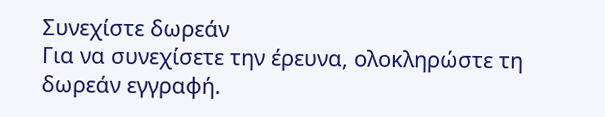Συνεχίστε δωρεάν
Για να συνεχίσετε την έρευνα, ολοκληρώστε τη δωρεάν εγγραφή.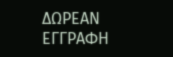ΔΩΡΕΑΝ ΕΓΓΡΑΦΗ